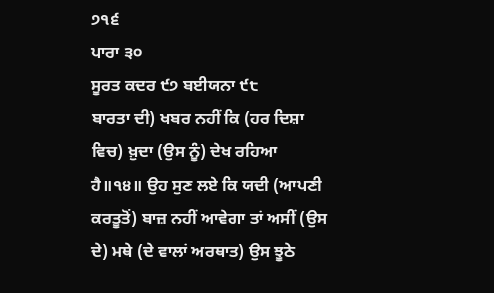੭੧੬
ਪਾਰਾ ੩੦
ਸੂਰਤ ਕਦਰ ੯੭ ਬਈਯਨਾ ੯੮
ਬਾਰਤਾ ਦੀ) ਖਬਰ ਨਹੀਂ ਕਿ (ਹਰ ਦਿਸ਼ਾ ਵਿਚ) ਖ਼ੁਦਾ (ਉਸ ਨੂੰ) ਦੇਖ ਰਹਿਆ ਹੈ॥੧੪॥ ਉਹ ਸੁਣ ਲਏ ਕਿ ਯਦੀ (ਆਪਣੀ ਕਰਤੂਤੋਂ) ਬਾਜ਼ ਨਹੀਂ ਆਵੇਗਾ ਤਾਂ ਅਸੀਂ (ਉਸ ਦੇ) ਮਥੇ (ਦੇ ਵਾਲਾਂ ਅਰਥਾਤ) ਉਸ ਝੂਠੇ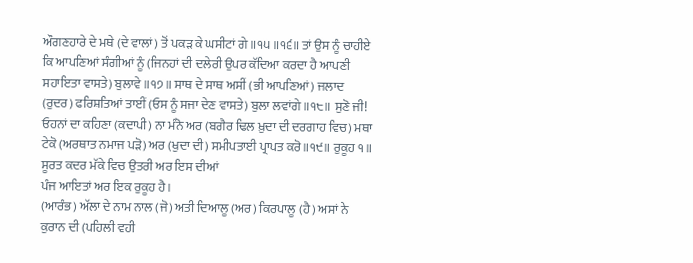ਔਗਣਹਾਰੇ ਦੇ ਮਥੇ (ਦੇ ਵਾਲਾਂ) ਤੋਂ ਪਕੜ ਕੇ ਘਸੀਟਾਂ ਗੇ॥੧੫॥੧੬॥ ਤਾਂ ਉਸ ਨੂੰ ਚਾਹੀਏ ਕਿ ਆਪਣਿਆਂ ਸੰਗੀਆਂ ਨੂੰ (ਜਿਨਹਾਂ ਦੀ ਦਲੇਰੀ ਉਪਰ ਕੱਦਿਆ ਕਰਦਾ ਹੈ ਆਪਣੀ ਸਹਾਇਤਾ ਵਾਸਤੇ) ਬੁਲਾਵੇ ॥੧੭॥ ਸਾਥ ਦੇ ਸਾਥ ਅਸੀਂ (ਭੀ ਆਪਣਿਆਂ) ਜਲਾਦ (ਰੁਦਰ) ਫਰਿਸ਼ਤਿਆਂ ਤਾਈਂ (ਓਸ ਨੂੰ ਸਜਾ ਦੇਣ ਵਾਸਤੇ) ਬੁਲਾ ਲਵਾਂਗੇ॥੧੮॥ ਸੁਣੋ ਜੀ! ਓਹਨਾਂ ਦਾ ਕਹਿਣਾ (ਕਦਾਪੀ) ਨਾ ਮੰਨੋ ਅਰ (ਬਗੈਰ ਢਿਲ ਖ਼ੁਦਾ ਦੀ ਦਰਗਾਹ ਵਿਚ) ਮਥਾ ਟੇਕੋ (ਅਰਥਾਤ ਨਮਾਜ ਪੜੋ) ਅਰ (ਖੁਦਾ ਦੀ) ਸਮੀਪਤਾਈ ਪ੍ਰਾਪਤ ਕਰੋ॥੧੯॥ ਰੁਕੂਹ ੧॥
ਸੂਰਤ ਕਦਰ ਮੱਕੇ ਵਿਚ ਉਤਰੀ ਅਰ ਇਸ ਦੀਆਂ
ਪੰਜ ਆਇਤਾਂ ਅਰ ਇਕ ਰੁਕੂਹ ਹੈ।
(ਆਰੰਭ) ਅੱਲਾ ਦੇ ਨਾਮ ਨਾਲ (ਜੋ) ਅਤੀ ਦਿਆਲੂ (ਅਰ) ਕਿਰਪਾਲੂ (ਹੈ) ਅਸਾਂ ਨੇ ਕੁਰਾਨ ਦੀ (ਪਹਿਲੀ ਵਹੀ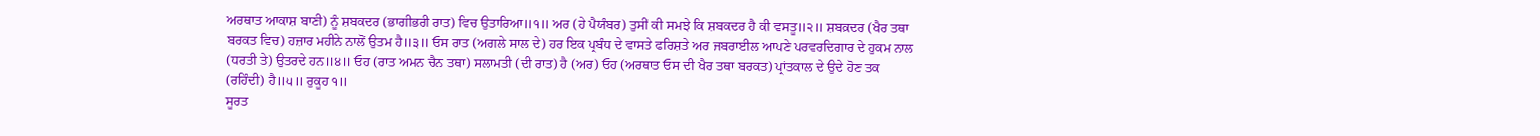ਅਰਥਾਤ ਆਕਾਸ਼ ਬਾਣੀ) ਨੂੰ ਸ਼ਬਕਦਰ (ਭਾਗੀਭਰੀ ਰਾਤ) ਵਿਚ ਉਤਾਰਿਆ॥੧॥ ਅਰ (ਹੇ ਪੈਯੰਬਰ) ਤੁਸੀਂ ਕੀ ਸਮਝੇ ਕਿ ਸ਼ਬਕਦਰ ਹੈ ਕੀ ਵਸਤੂ॥੨॥ ਸ਼ਬਕ਼ਦਰ (ਖੈਰ ਤਥਾ ਬਰਕਤ ਵਿਚ) ਹਜ਼ਾਰ ਮਹੀਨੇ ਨਾਲੋਂ ਉਤਮ ਹੈ॥੩॥ ਓਸ ਰਾਤ (ਅਗਲੇ ਸਾਲ ਦੇ) ਹਰ ਇਕ ਪ੍ਰਬੰਧ ਦੇ ਵਾਸਤੇ ਫਰਿਸ਼ਤੇ ਅਰ ਜਬਰਾਈਲ ਆਪਣੇ ਪਰਵਰਦਿਗਾਰ ਦੇ ਹੁਕਮ ਨਾਲ (ਧਰਤੀ ਤੇ) ਉਤਰਦੇ ਹਨ॥੪॥ ਓਹ (ਰਾਤ ਅਮਨ ਚੈਨ ਤਥਾ) ਸਲਾਮਤੀ (ਦੀ ਰਾਤ) ਹੈ (ਅਰ) ਓਹ (ਅਰਥਾਤ ਓਸ ਦੀ ਖੈਰ ਤਥਾ ਬਰਕਤ) ਪ੍ਰਾਂਤਕਾਲ ਦੇ ਉਦੇ ਹੋਣ ਤਕ (ਰਹਿੰਦੀ) ਹੈ॥੫॥ ਰੁਕੂਹ ੧॥
ਸੂਰਤ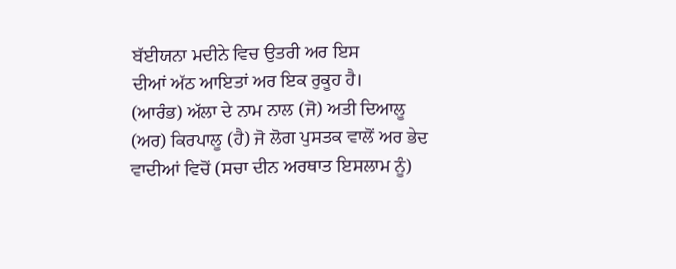ਬੱਈਯਨਾ ਮਦੀਨੇ ਵਿਚ ਉਤਰੀ ਅਰ ਇਸ
ਦੀਆਂ ਅੱਠ ਆਇਤਾਂ ਅਰ ਇਕ ਰੁਕੂਹ ਹੈ।
(ਆਰੰਭ) ਅੱਲਾ ਦੇ ਨਾਮ ਨਾਲ (ਜੋ) ਅਤੀ ਦਿਆਲੂ (ਅਰ) ਕਿਰਪਾਲੂ (ਹੈ) ਜੋ ਲੋਗ ਪੁਸਤਕ ਵਾਲੋਂ ਅਰ ਭੇਦ ਵਾਦੀਆਂ ਵਿਚੋਂ (ਸਚਾ ਦੀਨ ਅਰਥਾਤ ਇਸਲਾਮ ਨੂੰ)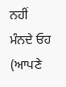ਨਹੀਂ ਮੰਨਦੇ ਓਹ (ਆਪਣੇ